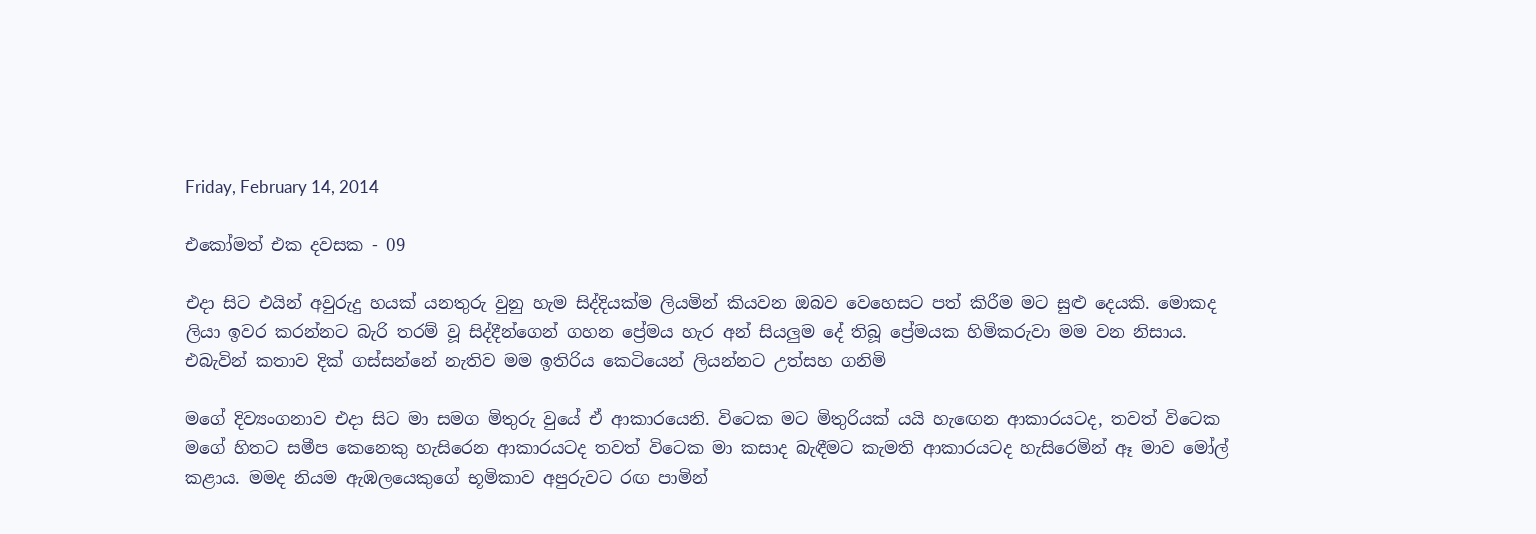Friday, February 14, 2014

එකෝමත් එක දවසක - 09

එදා සිට එයින් අවුරුදු හයක් යනතුරු වුනු හැම සිද්දියක්ම ලියමින් කියවන ඔබව වෙහෙසට පත් කිරීම මට සුළු දෙයකි. මොකද ලියා ඉවර කරන්නට බැරි තරම් වූ සිද්දීන්ගෙන් ගහන ප්‍රේමය හැර අන් සියලුම දේ තිබූ ප්‍රේමයක හිමිකරුවා මම වන නිසාය. එබැවින් කතාව දික් ගස්සන්නේ නැතිව මම ඉතිරිය කෙටියෙන් ලියන්නට උත්සහ ගනිමි

මගේ දිව්‍යංගනාව එදා සිට මා සමග මිතුරු වුයේ ඒ ආකාරයෙනි. විටෙක මට මිතුරියක් යයි හැඟෙන ආකාරයටද, තවත් විටෙක මගේ හිතට සමීප කෙනෙකු හැසිරෙන ආකාරයටද තවත් විටෙක මා කසාද බැඳීමට කැමති ආකාරයටද හැසිරෙමින් ඈ මාව මෝල් කළාය. මමද නියම ඇඹලයෙකුගේ භූමිකාව අපුරුවට රඟ පාමින්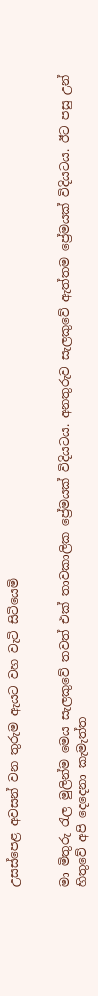උසස්පෙළ අවසන් වන තුරුම ඇයට වහ වැටි සිටියෙමි


මා මිතුරු රැල මුලින්ම මෙය සැලකුවේ තවත් එක් තාවකාලික ප්‍රේමයක් විදියටය. අනතුරුව සැලකුවේ ඇත්තම ප්‍රේමයක් විදියටය. ඊට පසු උන් හිතුවේ අපි දෙදෙනා කැමැත්ත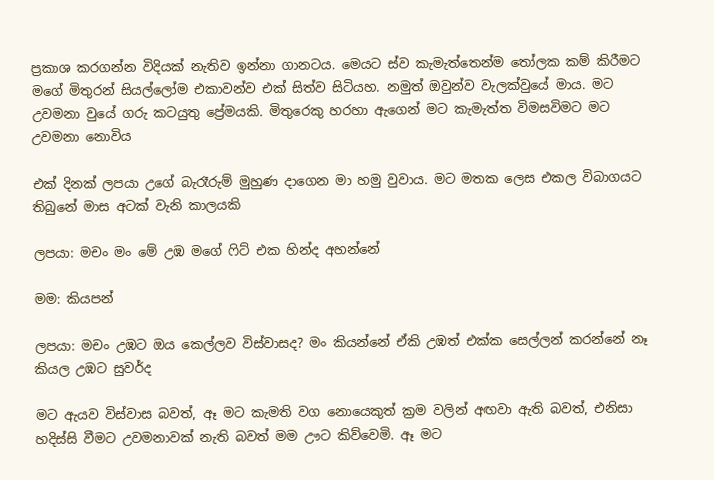ප්‍රකාශ කරගන්න විදියක් නැතිව ඉන්නා ගානටය. මෙයට ස්ව කැමැත්තෙන්ම තෝලක කම් කිරීමට මගේ මිතුරන් සියල්ලෝම එකාවන්ව එක් සිත්ව සිටියහ. නමුත් ඔවුන්ව වැලක්වුයේ මාය. මට උවමනා වුයේ ගරු කටයුතු ප්‍රේමයකි. මිතුරෙකු හරහා ඇගෙන් මට කැමැත්ත විමසවිමට මට උවමනා නොවිය

එක් දිනක් ලපයා උගේ බැරෑරුම් මුහුණ දාගෙන මා හමු වුවාය. මට මතක ලෙස එකල විබාගයට තිබුනේ මාස අටක් වැනි කාලයකි

ලපයා: මචං මං මේ උඹ මගේ ෆිට් එක හින්ද අහන්නේ

මම: කියපන්

ලපයා: මචං උඹට ඔය කෙල්ලව විස්වාසද? මං කියන්නේ ඒකි උඹත් එක්ක සෙල්ලන් කරන්නේ නෑ කියල උඹට සුවර්ද

මට ඇයව විස්වාස බවත්, ඈ මට කැමති වග නොයෙකුත් ක්‍රම වලින් අඟවා ඇති බවත්, එනිසා හදිස්සි වීමට උවමනාවක් නැති බවත් මම ඌට කිව්වෙමි. ඈ මට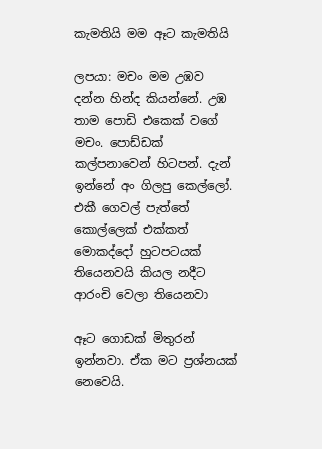කැමතියි මම ඈට කැමතියි

ලපයා: මචං මම උඹව දන්න හින්ද කියන්නේ. උඹ තාම පොඩි එකෙක් වගේ මචං. පොඩ්ඩක් කල්පනාවෙන් හිටපන්. දැන් ඉන්නේ අං ගිලපු කෙල්ලෝ. එකී ගෙවල් පැත්තේ කොල්ලෙක් එක්කත් මොකද්දෝ හුටපටයක් තියෙනවයි කියල නදීට ආරංචි වෙලා තියෙනවා

ඈට ගොඩක් මිතුරන් ඉන්නවා. ඒක මට ප්‍රශ්නයක් නෙවෙයි.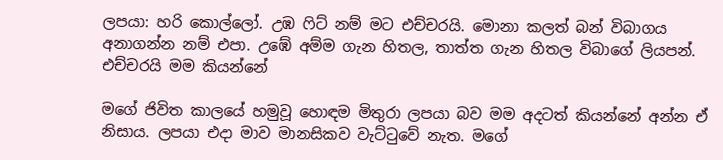ලපයා: හරි කොල්ලෝ. උඹ ෆිට් නම් මට එච්චරයි. මොනා කලත් බන් විබාගය අනාගන්න නම් එපා. උඹේ අම්ම ගැන හිතල, තාත්ත ගැන හිතල විබාගේ ලියපන්. එච්චරයි මම කියන්නේ

මගේ ජිවිත කාලයේ හමුවූ හොඳම මිතුරා ලපයා බව මම අදටත් කියන්නේ අන්න ඒ නිසාය. ලපයා එදා මාව මානසිකව වැට්ටුවේ නැත. මගේ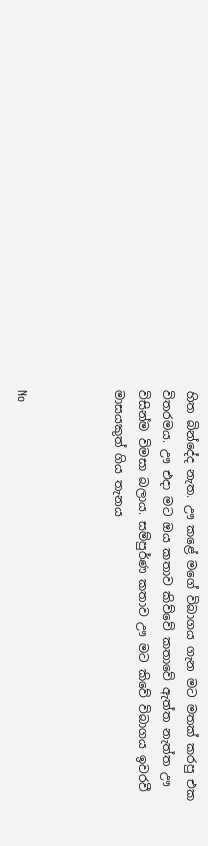හිත බින්දේද නැත. ඌ කළේ මගේ විබාගය ගැන මට මතක් කරපු එක විතරමය. ඌ එදා මට ඔය කතාව කිව්වේ කතාවේ ඇත්ත නැත්ත ඌ විසින්ම විමසා බලාය. සම්පුර්ණ කතාව ඌ මට කිවේ විබාගය ඉවරවී මාසයකුත් ගිය තැනය



No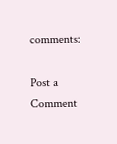comments:

Post a Comment